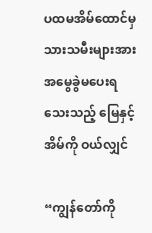ပထမအိမ်ထောင်မှ သားသမီးများအား အမွေခွဲမပေးရသေးသည့် မြေနှင့်အိမ်ကို ဝယ်လျှင်

“ကျွန်တော်ကို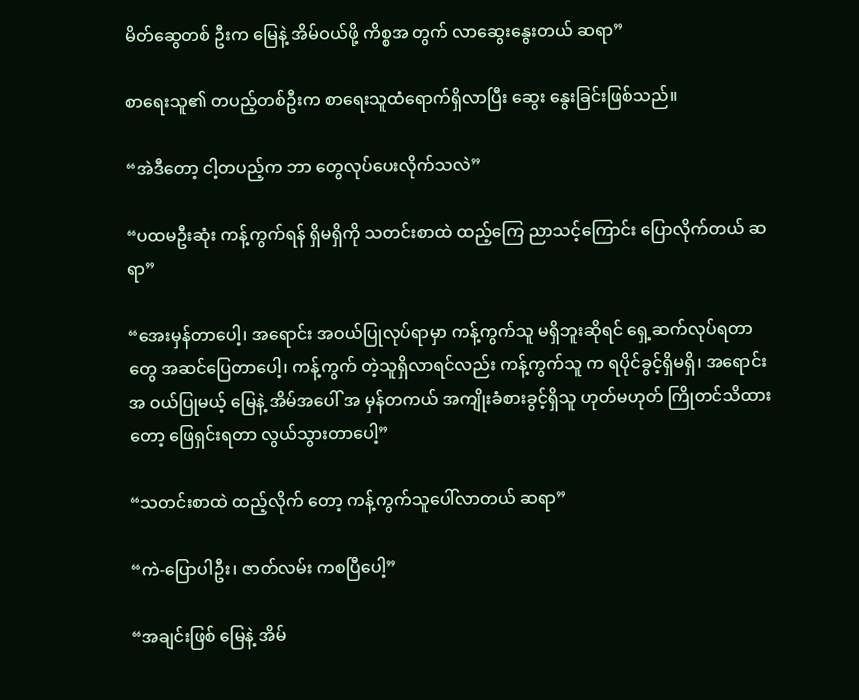မိတ်ဆွေတစ် ဦးက မြေနဲ့ အိမ်ဝယ်ဖို့ ကိစ္စအ တွက် လာဆွေးနွေးတယ် ဆရာ”

စာရေးသူ၏ တပည့်တစ်ဦးက စာရေးသူထံရောက်ရှိလာပြီး ဆွေး နွေးခြင်းဖြစ်သည်။

“အဲဒီတော့ ငါ့တပည့်က ဘာ တွေလုပ်ပေးလိုက်သလဲ”

“ပထမဦးဆုံး ကန့်ကွက်ရန် ရှိမရှိကို သတင်းစာထဲ ထည့်ကြေ ညာသင့်ကြောင်း ပြောလိုက်တယ် ဆရာ”

“အေးမှန်တာပေါ့၊ အရောင်း အဝယ်ပြုလုပ်ရာမှာ ကန့်ကွက်သူ မရှိဘူးဆိုရင် ရှေ့ဆက်လုပ်ရတာ တွေ အဆင်ပြေတာပေါ့၊ ကန့်ကွက် တဲ့သူရှိလာရင်လည်း ကန့်ကွက်သူ က ရပိုင်ခွင့်ရှိမရှိ၊ အရောင်းအ ဝယ်ပြုမယ့် မြေနဲ့ အိမ်အပေါ် အ မှန်တကယ် အကျိုးခံစားခွင့်ရှိသူ ဟုတ်မဟုတ် ကြိုတင်သိထားတော့ ဖြေရှင်းရတာ လွယ်သွားတာပေါ့”

“သတင်းစာထဲ ထည့်လိုက် တော့ ကန့်ကွက်သူပေါ်လာတယ် ဆရာ”

“ကဲ-ပြောပါဦး၊ ဇာတ်လမ်း ကစပြီပေါ့”

“အချင်းဖြစ် မြေနဲ့ အိမ်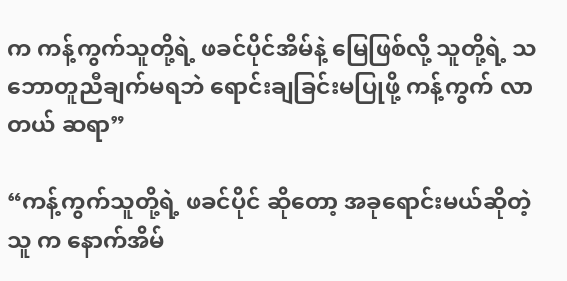က ကန့်ကွက်သူတို့ရဲ့ ဖခင်ပိုင်အိမ်နဲ့ မြေဖြစ်လို့ သူတို့ရဲ့ သဘောတူညီချက်မရဘဲ ရောင်းချခြင်းမပြုဖို့ ကန့်ကွက် လာတယ် ဆရာ”

“ကန့်ကွက်သူတို့ရဲ့ ဖခင်ပိုင် ဆိုတော့ အခုရောင်းမယ်ဆိုတဲ့ သူ က နောက်အိမ်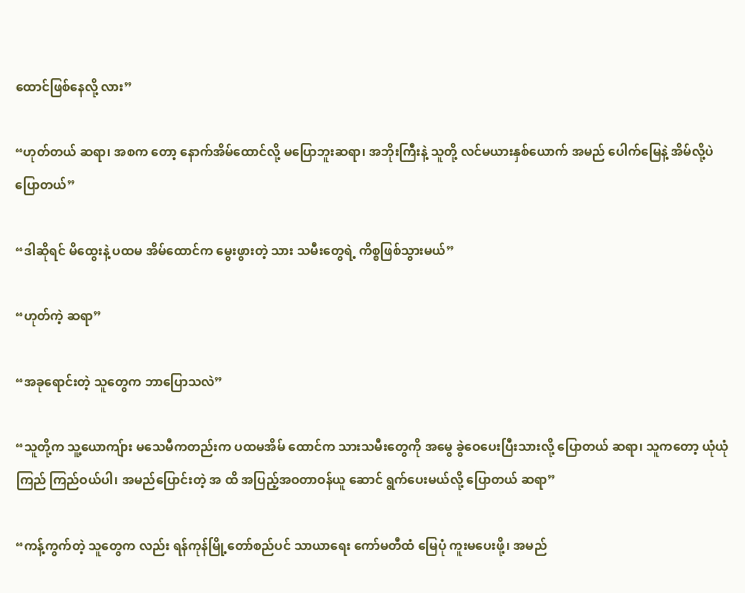ထောင်ဖြစ်နေလို့ လား”

“ဟုတ်တယ် ဆရာ၊ အစက တော့ နောက်အိမ်ထောင်လို့ မပြောဘူးဆရာ၊ အဘိုးကြီးနဲ့ သူတို့ လင်မယားနှစ်ယောက် အမည် ပေါက်မြေနဲ့ အိမ်လို့ပဲ ပြောတယ်”

“ဒါဆိုရင် မိထွေးနဲ့ ပထမ အိမ်ထောင်က မွေးဖွားတဲ့ သား သမီးတွေရဲ့ ကိစ္စဖြစ်သွားမယ်”

“ဟုတ်ကဲ့ ဆရာ”

“အခုရောင်းတဲ့ သူတွေက ဘာပြောသလဲ”

“သူတို့က သူ့ယောကျ်ား မသေမီကတည်းက ပထမအိမ် ထောင်က သားသမီးတွေကို အမွေ ခွဲဝေပေးပြီးသားလို့ ပြောတယ် ဆရာ၊ သူကတော့ ယုံယုံကြည် ကြည်ဝယ်ပါ၊ အမည်ပြောင်းတဲ့ အ ထိ အပြည့်အဝတာဝန်ယူ ဆောင် ရွက်ပေးမယ်လို့ ပြောတယ် ဆရာ”

“ကန့်ကွက်တဲ့ သူတွေက လည်း ရန်ကုန်မြို့တော်စည်ပင် သာယာရေး ကော်မတီထံ မြေပုံ ကူးမပေးဖို့၊ အမည်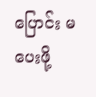ပြောင်း မပေးဖို့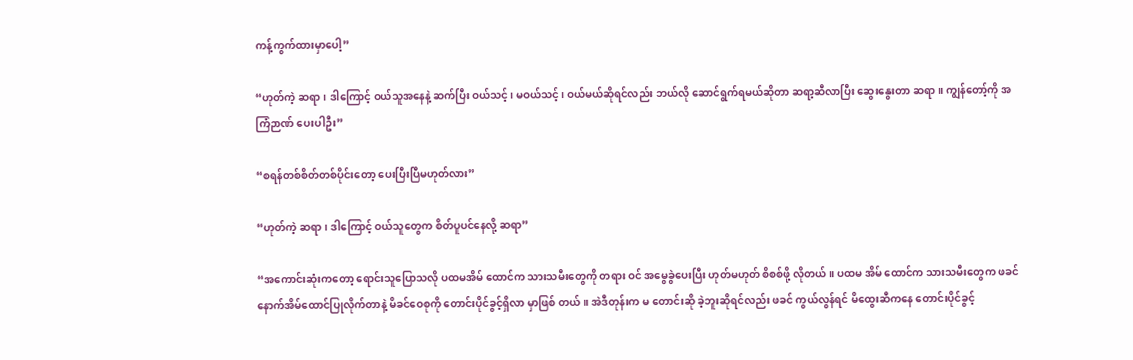ကန့်ကွက်ထားမှာပေါ့”

“ဟုတ်ကဲ့ ဆရာ၊ ဒါကြောင့် ဝယ်သူအနေနဲ့ ဆက်ပြီး ဝယ်သင့်၊ မဝယ်သင့်၊ ဝယ်မယ်ဆိုရင်လည်း ဘယ်လို ဆောင်ရွက်ရမယ်ဆိုတာ ဆရာ့ဆီလာပြီး ဆွေးနွေးတာ ဆရာ။ ကျွန်တော့်ကို အကြံဉာဏ် ပေးပါဦး”

“စရန်တစ်စိတ်တစ်ပိုင်းတော့ ပေးပြီးပြီမဟုတ်လား”

“ဟုတ်ကဲ့ ဆရာ၊ ဒါကြောင့် ဝယ်သူတွေက စိတ်ပူပင်နေလို့ ဆရာ”

“အကောင်းဆုံးကတော့ ရောင်းသူပြောသလို ပထမအိမ် ထောင်က သားသမီးတွေကို တရား ဝင် အမွေခွဲပေးပြီး ဟုတ်မဟုတ် စိစစ်ဖို့ လိုတယ်။ ပထမ အိမ် ထောင်က သားသမီးတွေက ဖခင် နောက်အိမ်ထောင်ပြုလိုက်တာနဲ့ မိခင်ဝေစုကို တောင်းပိုင်ခွင့်ရှိလာ မှာဖြစ် တယ်။ အဲဒီတုန်းက မ တောင်းဆို ခဲ့ဘူးဆိုရင်လည်း ဖခင် ကွယ်လွန်ရင် မိထွေးဆီကနေ တောင်းပိုင်ခွင့်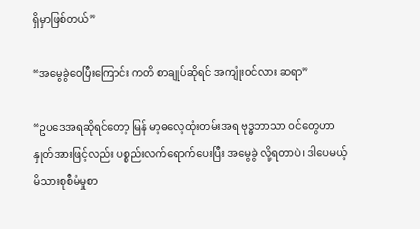ရှိမှာဖြစ်တယ်”

“အမွေခွဲဝေပြီးကြောင်း ကတိ စာချုပ်ဆိုရင် အကျုံးဝင်လား ဆရာ”

“ဥပဒေအရဆိုရင်တော့ မြန် မာ့ဓလေ့ထုံးတမ်းအရ ဗုဒ္ဓဘာသာ ဝင်တွေဟာ နှုတ်အားဖြင့်လည်း ပစ္စည်းလက်ရောက်ပေးပြီး အမွေခွဲ လို့ရတာပဲ၊ ဒါပေမယ့် မိသားစုစီမံမှုစာ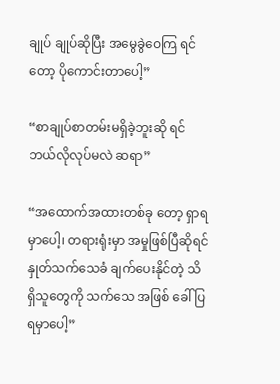ချုပ် ချုပ်ဆိုပြီး အမွေခွဲဝေကြ ရင်တော့ ပိုကောင်းတာပေါ့”

“စာချုပ်စာတမ်းမရှိခဲ့ဘူးဆို ရင် ဘယ်လိုလုပ်မလဲ ဆရာ”

“အထောက်အထားတစ်ခု တော့ ရှာရမှာပေါ့၊ တရားရုံးမှာ အမှုဖြစ်ပြီဆိုရင် နှုတ်သက်သေခံ ချက်ပေးနိုင်တဲ့ သိရှိသူတွေကို သက်သေ အဖြစ် ခေါ်ပြရမှာပေါ့”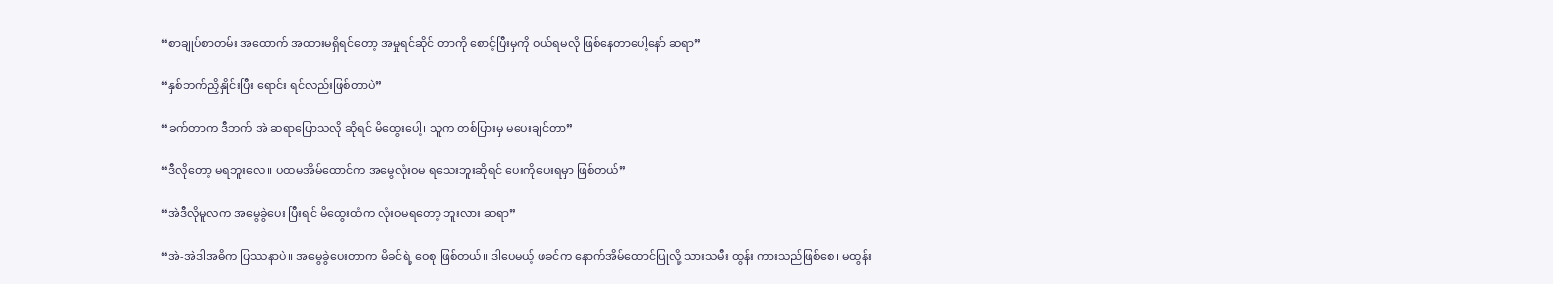“စာချုပ်စာတမ်း အထောက် အထားမရှိရင်တော့ အမှုရင်ဆိုင် တာကို စောင့်ပြီးမှကို ဝယ်ရမလို ဖြစ်နေတာပေါ့နော် ဆရာ”

“နှစ်ဘက်ညှိနှိုင်းပြီး ရောင်း ရင်လည်းဖြစ်တာပဲ”

“ခက်တာက ဒီဘက် အဲ ဆရာပြောသလို ဆိုရင် မိထွေးပေါ့၊ သူက တစ်ပြားမှ မပေးချင်တာ”

“ဒီလိုတော့ မရဘူးလေ။ ပထမအိမ်ထောင်က အမွေလုံးဝမ ရသေးဘူးဆိုရင် ပေးကိုပေးရမှာ ဖြစ်တယ်”

“အဲဒီလိုမူလက အမွေခွဲပေး ပြီးရင် မိထွေးထံက လုံးဝမရတော့ ဘူးလား ဆရာ”

“အဲ-အဲဒါအဓိက ပြဿနာပဲ။ အမွေခွဲပေးတာက မိခင်ရဲ့ ဝေစု ဖြစ်တယ်။ ဒါပေမယ့် ဖခင်က နောက်အိမ်ထောင်ပြုလို့ သားသမီး ထွန်း ကားသည်ဖြစ်စေ၊ မထွန်း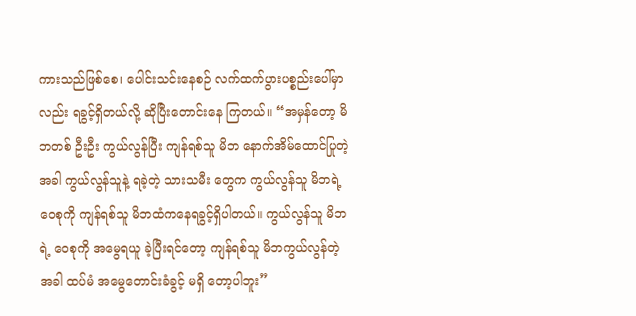ကားသည်ဖြစ်စေ၊ ပေါင်းသင်းနေစဉ် လက်ထက်ပွားပစ္စည်းပေါ်မှာလည်း ရခွင့်ရှိတယ်လို့ ဆိုပြီးတောင်းနေ ကြတယ်။ “အမှန်တော့ မိဘတစ် ဦးဦး ကွယ်လွန်ပြီး ကျန်ရစ်သူ မိဘ နောက်အိမ်ထောင်ပြုတဲ့အခါ ကွယ်လွန်သူနဲ့ ရခဲ့တဲ့ သားသမီး တွေက ကွယ်လွန်သူ မိဘရဲ့ဝေစုကို ကျန်ရစ်သူ မိဘထံကနေရခွင့်ရှိပါတယ်။ ကွယ်လွန်သူ မိဘရဲ့ ဝေစုကို အမွေရယူ ခဲ့ပြီးရင်တော့ ကျန်ရစ်သူ မိဘကွယ်လွန်တဲ့အခါ ထပ်မံ အမွေတောင်းခံခွင့် မရှိ တော့ပါဘူး”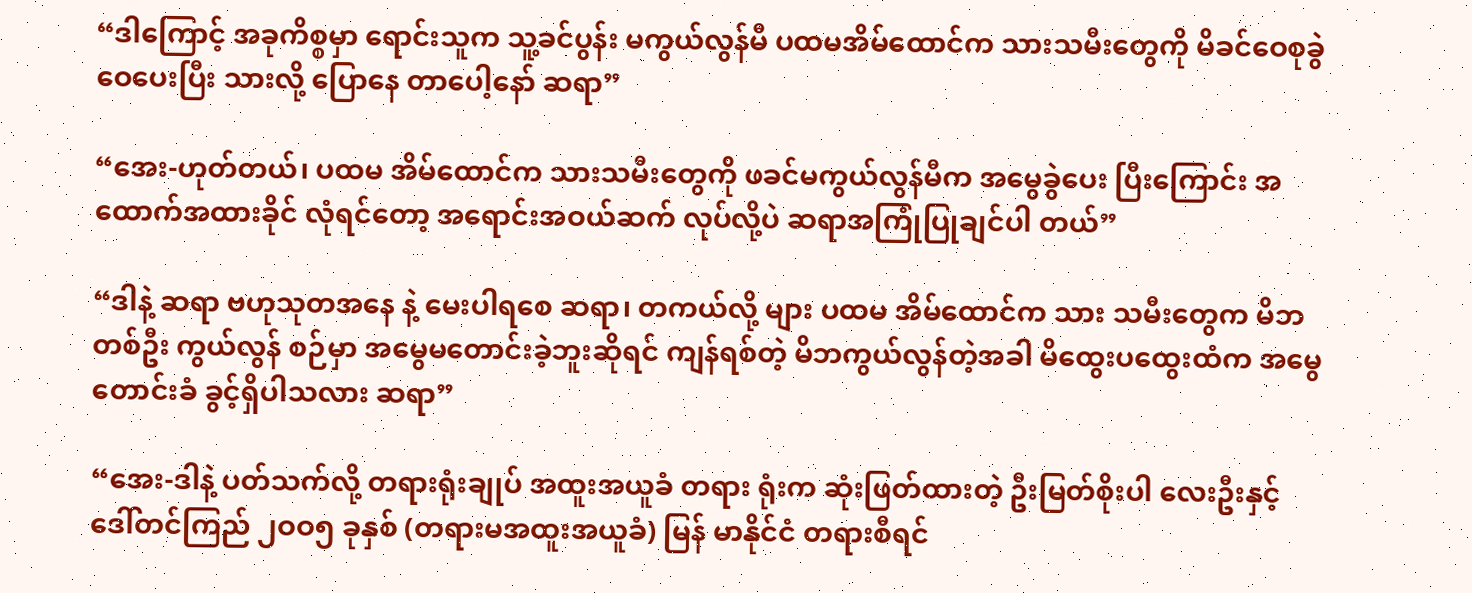“ဒါကြောင့် အခုကိစ္စမှာ ရောင်းသူက သူ့ခင်ပွန်း မကွယ်လွန်မီ ပထမအိမ်ထောင်က သားသမီးတွေကို မိခင်ဝေစုခွဲဝေပေးပြီး သားလို့ ပြောနေ တာပေါ့နော် ဆရာ”

“အေး-ဟုတ်တယ်၊ ပထမ အိမ်ထောင်က သားသမီးတွေကို ဖခင်မကွယ်လွန်မီက အမွေခွဲပေး ပြီးကြောင်း အထောက်အထားခိုင် လုံရင်တော့ အရောင်းအဝယ်ဆက် လုပ်လို့ပဲ ဆရာအကြုံပြုချင်ပါ တယ်”

“ဒါနဲ့ ဆရာ ဗဟုသုတအနေ နဲ့ မေးပါရစေ ဆရာ၊ တကယ်လို့ များ ပထမ အိမ်ထောင်က သား သမီးတွေက မိဘတစ်ဦး ကွယ်လွန် စဉ်မှာ အမွေမတောင်းခဲ့ဘူးဆိုရင် ကျန်ရစ်တဲ့ မိဘကွယ်လွန်တဲ့အခါ မိထွေးပထွေးထံက အမွေတောင်းခံ ခွင့်ရှိပါသလား ဆရာ”

“အေး-ဒါနဲ့ ပတ်သက်လို့ တရားရုံးချုပ် အထူးအယူခံ တရား ရုံးက ဆုံးဖြတ်ထားတဲ့ ဦးမြတ်စိုးပါ လေးဦးနှင့် ဒေါ်တင်ကြည် ၂ဝဝ၅ ခုနှစ် (တရားမအထူးအယူခံ) မြန် မာနိုင်ငံ တရားစီရင်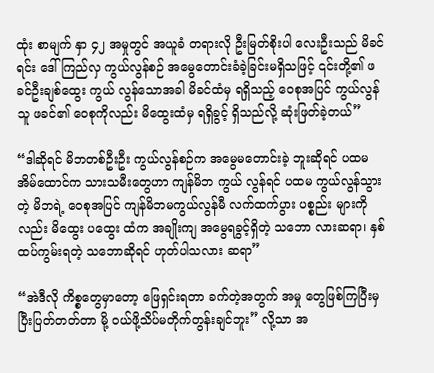ထုံး စာမျက် နှာ ၄၂ အမှုတွင် အယူခံ တရားလို ဦးမြတ်စိုးပါ လေးဦးသည် မိခင် ရင်း ဒေါ်ကြည်လှ ကွယ်လွန်စဉ် အမွေတောင်းခံခဲ့ခြင်းမရှိသဖြင့် ၎င်းတို့၏ ဖခင်ဦးချစ်ထွေး ကွယ် လွန်သောအခါ မိခင်ထံမှ ရရှိသည့် ဝေစုအပြင် ကွယ်လွန်သူ ဖခင်၏ ဝေစုကိုလည်း မိထွေးထံမှ ရရှိခွင့် ရှိသည်လို့ ဆုံးဖြတ်ခဲ့တယ်”

“ဒါဆိုရင် မိဘတစ်ဦးဦး ကွယ်လွန်စဉ်က အမွေမတောင်းခဲ့ ဘူးဆိုရင် ပထမအိမ်ထောင်က သားသမီးတွေဟာ ကျန်မိဘ ကွယ် လွန်ရင် ပထမ ကွယ်လွန်သွားတဲ့ မိဘရဲ့ ဝေစုအပြင် ကျန်မိဘမကွယ်လွန်မီ လက်ထက်ပွား ပစ္စည်း များကိုလည်း မိထွေး ပထွေး ထံက အချိုးကျ အမွေရခွင့်ရှိတဲ့ သဘော လားဆရာ၊ နှစ်ထပ်ကွမ်းရတဲ့ သဘောဆိုရင် ဟုတ်ပါသလား ဆရာ”

“အဲဒီလို ကိစ္စတွေမှာတော့ ဖြေရှင်းရတာ ခက်တဲ့အတွက် အမှု တွေဖြစ်ကြပြီးမှ ပြီးပြတ်တတ်တာ မို့ ဝယ်ဖို့သိပ်မတိုက်တွန်းချင်ဘူး” လို့သာ အ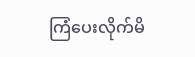ကြံပေးလိုက်မိ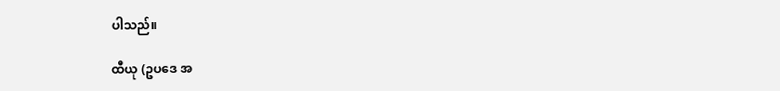ပါသည်။

ထီယု (ဥပဒေ အ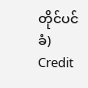တိုင်ပင်ခံ)
Credit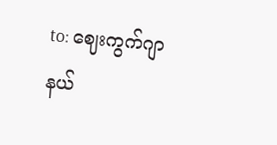to: ဈေးကွက်ဂျာနယ်